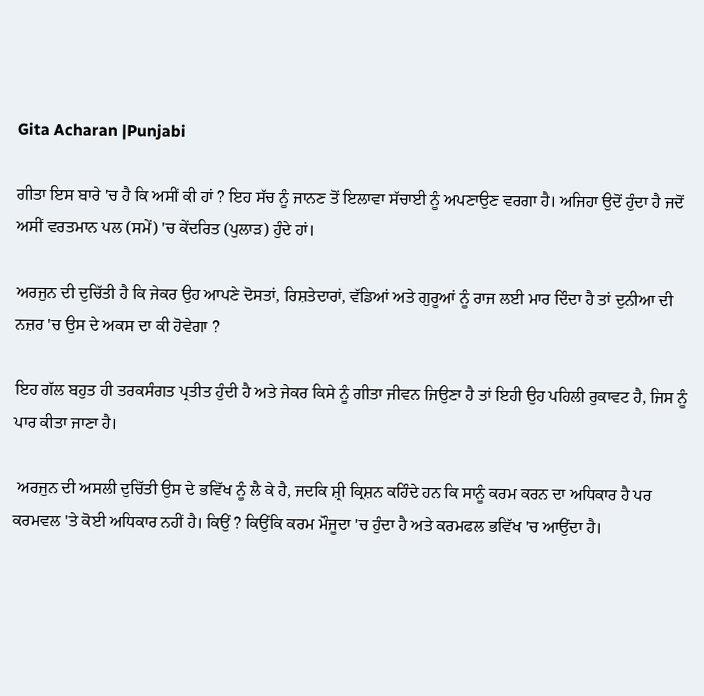Gita Acharan |Punjabi

ਗੀਤਾ ਇਸ ਬਾਰੇ 'ਚ ਹੈ ਕਿ ਅਸੀਂ ਕੀ ਹਾਂ ? ਇਹ ਸੱਚ ਨੂੰ ਜਾਨਣ ਤੋਂ ਇਲਾਵਾ ਸੱਚਾਈ ਨੂੰ ਅਪਣਾਉਣ ਵਰਗਾ ਹੈ। ਅਜਿਹਾ ਉਦੋਂ ਹੁੰਦਾ ਹੈ ਜਦੋਂ ਅਸੀਂ ਵਰਤਮਾਨ ਪਲ (ਸਮੇਂ) 'ਚ ਕੇਂਦਰਿਤ (ਪੁਲਾੜ) ਹੁੰਦੇ ਹਾਂ।

ਅਰਜੁਨ ਦੀ ਦੁਚਿੱਤੀ ਹੈ ਕਿ ਜੇਕਰ ਉਹ ਆਪਣੇ ਦੋਸਤਾਂ, ਰਿਸ਼ਤੇਦਾਰਾਂ, ਵੱਡਿਆਂ ਅਤੇ ਗੁਰੂਆਂ ਨੂੰ ਰਾਜ ਲਈ ਮਾਰ ਦਿੰਦਾ ਹੈ ਤਾਂ ਦੁਨੀਆ ਦੀ ਨਜ਼ਰ 'ਚ ਉਸ ਦੇ ਅਕਸ ਦਾ ਕੀ ਹੋਵੇਗਾ ?

ਇਹ ਗੱਲ ਬਹੁਤ ਹੀ ਤਰਕਸੰਗਤ ਪ੍ਰਤੀਤ ਹੁੰਦੀ ਹੈ ਅਤੇ ਜੇਕਰ ਕਿਸੇ ਨੂੰ ਗੀਤਾ ਜੀਵਨ ਜਿਉਣਾ ਹੈ ਤਾਂ ਇਹੀ ਉਹ ਪਹਿਲੀ ਰੁਕਾਵਟ ਹੈ, ਜਿਸ ਨੂੰ ਪਾਰ ਕੀਤਾ ਜਾਣਾ ਹੈ।

 ਅਰਜੁਨ ਦੀ ਅਸਲੀ ਦੁਚਿੱਤੀ ਉਸ ਦੇ ਭਵਿੱਖ ਨੂੰ ਲੈ ਕੇ ਹੈ, ਜਦਕਿ ਸ਼੍ਰੀ ਕ੍ਰਿਸ਼ਨ ਕਹਿੰਦੇ ਹਨ ਕਿ ਸਾਨੂੰ ਕਰਮ ਕਰਨ ਦਾ ਅਧਿਕਾਰ ਹੈ ਪਰ ਕਰਮਵਲ 'ਤੇ ਕੋਈ ਅਧਿਕਾਰ ਨਹੀਂ ਹੈ। ਕਿਉਂ ? ਕਿਉਂਕਿ ਕਰਮ ਮੌਜੂਦਾ 'ਚ ਹੁੰਦਾ ਹੈ ਅਤੇ ਕਰਮਫਲ ਭਵਿੱਖ 'ਚ ਆਉਂਦਾ ਹੈ।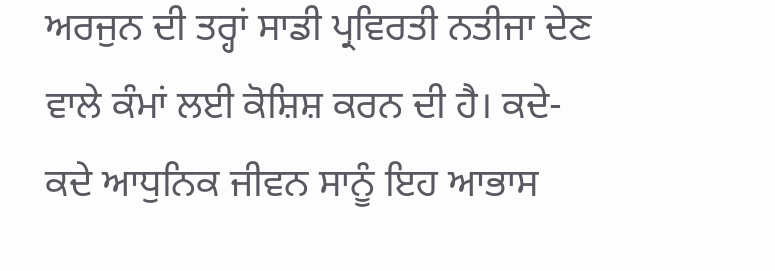ਅਰਜੁਨ ਦੀ ਤਰ੍ਹਾਂ ਸਾਡੀ ਪ੍ਰਵਿਰਤੀ ਨਤੀਜਾ ਦੇਣ ਵਾਲੇ ਕੰਮਾਂ ਲਈ ਕੋਸ਼ਿਸ਼ ਕਰਨ ਦੀ ਹੈ। ਕਦੇ- ਕਦੇ ਆਧੁਨਿਕ ਜੀਵਨ ਸਾਨੂੰ ਇਹ ਆਭਾਸ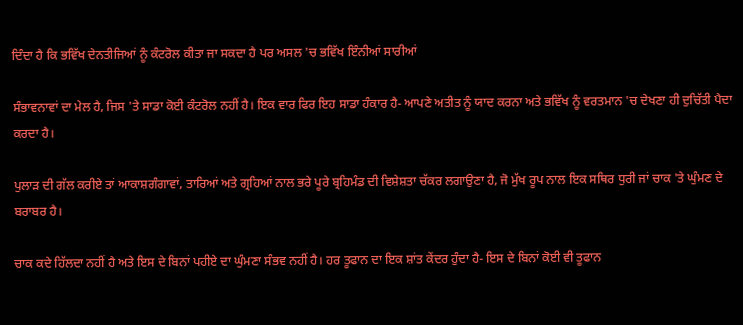ਦਿੰਦਾ ਹੈ ਕਿ ਭਵਿੱਖ ਦੇਨਤੀਜਿਆਂ ਨੂੰ ਕੰਟਰੋਲ ਕੀਤਾ ਜਾ ਸਕਦਾ ਹੈ ਪਰ ਅਸਲ 'ਚ ਭਵਿੱਖ ਇੰਨੀਆਂ ਸਾਰੀਆਂ

ਸੰਭਾਵਨਾਵਾਂ ਦਾ ਮੇਲ ਹੈ, ਜਿਸ 'ਤੇ ਸਾਡਾ ਕੋਈ ਕੰਟਰੋਲ ਨਹੀਂ ਹੈ। ਇਕ ਵਾਰ ਫਿਰ ਇਹ ਸਾਡਾ ਹੰਕਾਰ ਹੈ- ਆਪਣੇ ਅਤੀਤ ਨੂੰ ਯਾਦ ਕਰਨਾ ਅਤੇ ਭਵਿੱਖ ਨੂੰ ਵਰਤਮਾਨ 'ਚ ਦੇਖਣਾ ਹੀ ਦੁਚਿੱਤੀ ਪੈਦਾ ਕਰਦਾ ਹੈ।

ਪੁਲਾੜ ਦੀ ਗੱਲ ਕਰੀਏ ਤਾਂ ਆਕਾਸ਼ਗੰਗਾਵਾਂ, ਤਾਰਿਆਂ ਅਤੇ ਗ੍ਰਹਿਆਂ ਨਾਲ ਭਰੇ ਪੂਰੇ ਬ੍ਰਹਿਮੰਡ ਦੀ ਵਿਸ਼ੇਸ਼ਤਾ ਚੱਕਰ ਲਗਾਉਣਾ ਹੈ, ਜੋ ਮੁੱਖ ਰੂਪ ਨਾਲ ਇਕ ਸਥਿਰ ਧੁਰੀ ਜਾਂ ਚਾਕ 'ਤੇ ਘੁੰਮਣ ਦੇ ਬਰਾਬਰ ਹੈ।

ਚਾਕ ਕਦੇ ਹਿੱਲਦਾ ਨਹੀਂ ਹੈ ਅਤੇ ਇਸ ਦੇ ਬਿਨਾਂ ਪਹੀਏ ਦਾ ਘੁੰਮਣਾ ਸੰਭਵ ਨਹੀਂ ਹੈ। ਹਰ ਤੂਫਾਨ ਦਾ ਇਕ ਸ਼ਾਂਤ ਕੇਂਦਰ ਹੁੰਦਾ ਹੈ- ਇਸ ਦੇ ਬਿਨਾਂ ਕੋਈ ਵੀ ਤੂਫਾਨ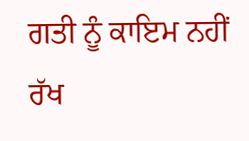ਗਤੀ ਨੂੰ ਕਾਇਮ ਨਹੀਂ ਰੱਖ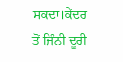ਸਕਦਾ।ਕੇਂਦਰ ਤੋਂ ਜਿੰਨੀ ਦੂਰੀ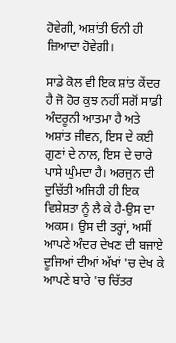ਹੋਵੇਗੀ, ਅਸ਼ਾਂਤੀ ਓਨੀ ਹੀ ਜ਼ਿਆਦਾ ਹੋਵੇਗੀ।

ਸਾਡੇ ਕੋਲ ਵੀ ਇਕ ਸ਼ਾਂਤ ਕੇਂਦਰ ਹੈ ਜੋ ਹੋਰ ਕੁਝ ਨਹੀਂ ਸਗੋਂ ਸਾਡੀ ਅੰਦਰੂਨੀ ਆਤਮਾ ਹੈ ਅਤੇ ਅਸ਼ਾਂਤ ਜੀਵਨ, ਇਸ ਦੇ ਕਈ ਗੁਣਾਂ ਦੇ ਨਾਲ, ਇਸ ਦੇ ਚਾਰੇ ਪਾਸੇ ਘੁੰਮਦਾ ਹੈ। ਅਰਜੁਨ ਦੀ ਦੁਚਿੱਤੀ ਅਜਿਹੀ ਹੀ ਇਕ ਵਿਸ਼ੇਸ਼ਤਾ ਨੂੰ ਲੈ ਕੇ ਹੈ-ਉਸ ਦਾ ਅਕਸ। ਉਸ ਦੀ ਤਰ੍ਹਾਂ, ਅਸੀਂ ਆਪਣੇ ਅੰਦਰ ਦੇਖਣ ਦੀ ਬਜਾਏ ਦੂਜਿਆਂ ਦੀਆਂ ਅੱਖਾਂ 'ਚ ਦੇਖ ਕੇ ਆਪਣੇ ਬਾਰੇ 'ਚ ਚਿੱਤਰ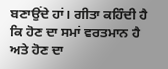ਬਣਾਉਂਦੇ ਹਾਂ। ਗੀਤਾ ਕਹਿੰਦੀ ਹੈ ਕਿ ਹੋਣ ਦਾ ਸਮਾਂ ਵਰਤਮਾਨ ਹੈ ਅਤੇ ਹੋਣ ਦਾ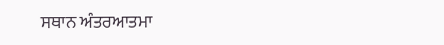ਸਥਾਨ ਅੰਤਰਆਤਮਾ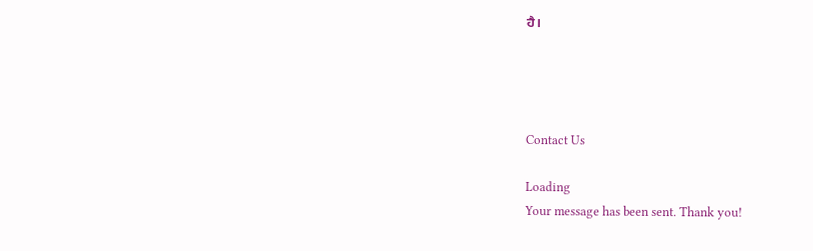ਹੈ।




Contact Us

Loading
Your message has been sent. Thank you!